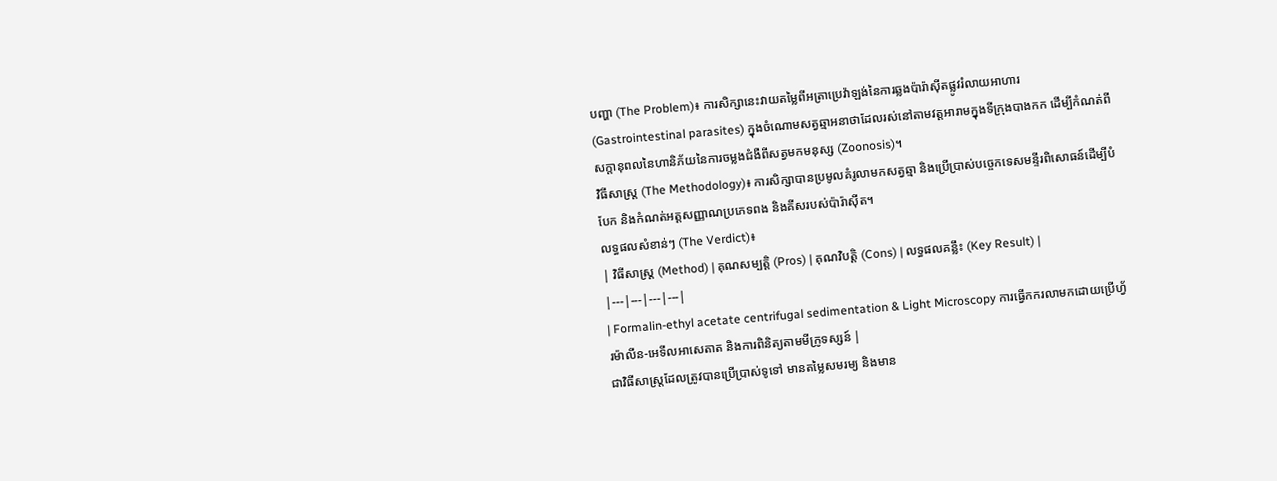បញ្ហា (The Problem)៖ ការសិក្សានេះវាយតម្លៃពីអត្រាប្រេវ៉ាឡង់នៃការឆ្លងប៉ារ៉ាស៊ីតផ្លូវរំលាយអាហារ (Gastrointestinal parasites) ក្នុងចំណោមសត្វឆ្មាអនាថាដែលរស់នៅតាមវត្តអារាមក្នុងទីក្រុងបាងកក ដើម្បីកំណត់ពីសក្តានុពលនៃហានិភ័យនៃការចម្លងជំងឺពីសត្វមកមនុស្ស (Zoonosis)។
វិធីសាស្ត្រ (The Methodology)៖ ការសិក្សាបានប្រមូលគំរូលាមកសត្វឆ្មា និងប្រើប្រាស់បច្ចេកទេសមន្ទីរពិសោធន៍ដើម្បីបំបែក និងកំណត់អត្តសញ្ញាណប្រភេទពង និងគីសរបស់ប៉ារ៉ាស៊ីត។
លទ្ធផលសំខាន់ៗ (The Verdict)៖
| វិធីសាស្ត្រ (Method) | គុណសម្បត្តិ (Pros) | គុណវិបត្តិ (Cons) | លទ្ធផលគន្លឹះ (Key Result) |
|---|---|---|---|
| Formalin-ethyl acetate centrifugal sedimentation & Light Microscopy ការធ្វើកករលាមកដោយប្រើហ្វ័រម៉ាលីន-អេទីលអាសេតាត និងការពិនិត្យតាមមីក្រូទស្សន៍ |
ជាវិធីសាស្ត្រដែលត្រូវបានប្រើប្រាស់ទូទៅ មានតម្លៃសមរម្យ និងមាន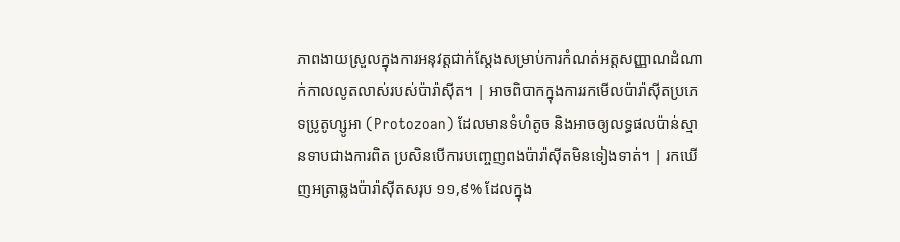ភាពងាយស្រួលក្នុងការអនុវត្តជាក់ស្តែងសម្រាប់ការកំណត់អត្តសញ្ញាណដំណាក់កាលលូតលាស់របស់ប៉ារ៉ាស៊ីត។ | អាចពិបាកក្នុងការរកមើលប៉ារ៉ាស៊ីតប្រភេទប្រូតូហ្សូអា (Protozoan) ដែលមានទំហំតូច និងអាចឲ្យលទ្ធផលប៉ាន់ស្មានទាបជាងការពិត ប្រសិនបើការបញ្ចេញពងប៉ារ៉ាស៊ីតមិនទៀងទាត់។ | រកឃើញអត្រាឆ្លងប៉ារ៉ាស៊ីតសរុប ១១,៩% ដែលក្នុង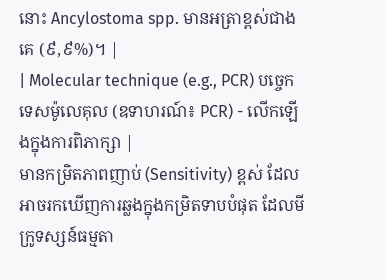នោះ Ancylostoma spp. មានអត្រាខ្ពស់ជាងគេ (៩,៩%)។ |
| Molecular technique (e.g., PCR) បច្ចេកទេសម៉ូលេគុល (ឧទាហរណ៍៖ PCR) - លើកឡើងក្នុងការពិភាក្សា |
មានកម្រិតភាពញាប់ (Sensitivity) ខ្ពស់ ដែលអាចរកឃើញការឆ្លងក្នុងកម្រិតទាបបំផុត ដែលមីក្រូទស្សន៍ធម្មតា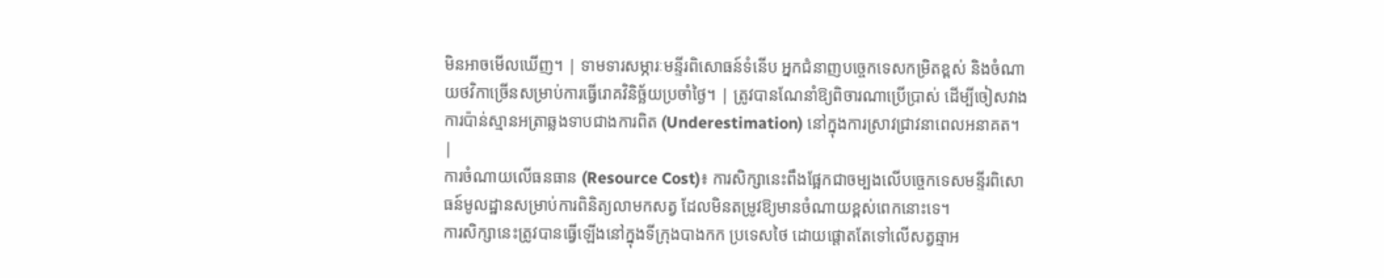មិនអាចមើលឃើញ។ | ទាមទារសម្ភារៈមន្ទីរពិសោធន៍ទំនើប អ្នកជំនាញបច្ចេកទេសកម្រិតខ្ពស់ និងចំណាយថវិកាច្រើនសម្រាប់ការធ្វើរោគវិនិច្ឆ័យប្រចាំថ្ងៃ។ | ត្រូវបានណែនាំឱ្យពិចារណាប្រើប្រាស់ ដើម្បីចៀសវាងការប៉ាន់ស្មានអត្រាឆ្លងទាបជាងការពិត (Underestimation) នៅក្នុងការស្រាវជ្រាវនាពេលអនាគត។ |
ការចំណាយលើធនធាន (Resource Cost)៖ ការសិក្សានេះពឹងផ្អែកជាចម្បងលើបច្ចេកទេសមន្ទីរពិសោធន៍មូលដ្ឋានសម្រាប់ការពិនិត្យលាមកសត្វ ដែលមិនតម្រូវឱ្យមានចំណាយខ្ពស់ពេកនោះទេ។
ការសិក្សានេះត្រូវបានធ្វើឡើងនៅក្នុងទីក្រុងបាងកក ប្រទេសថៃ ដោយផ្តោតតែទៅលើសត្វឆ្មាអ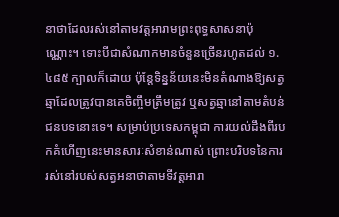នាថាដែលរស់នៅតាមវត្តអារាមព្រះពុទ្ធសាសនាប៉ុណ្ណោះ។ ទោះបីជាសំណាកមានចំនួនច្រើនរហូតដល់ ១.៤៨៥ ក្បាលក៏ដោយ ប៉ុន្តែទិន្នន័យនេះមិនតំណាងឱ្យសត្វឆ្មាដែលត្រូវបានគេចិញ្ចឹមត្រឹមត្រូវ ឬសត្វឆ្មានៅតាមតំបន់ជនបទនោះទេ។ សម្រាប់ប្រទេសកម្ពុជា ការយល់ដឹងពីរបកគំហើញនេះមានសារៈសំខាន់ណាស់ ព្រោះបរិបទនៃការរស់នៅរបស់សត្វអនាថាតាមទីវត្តអារា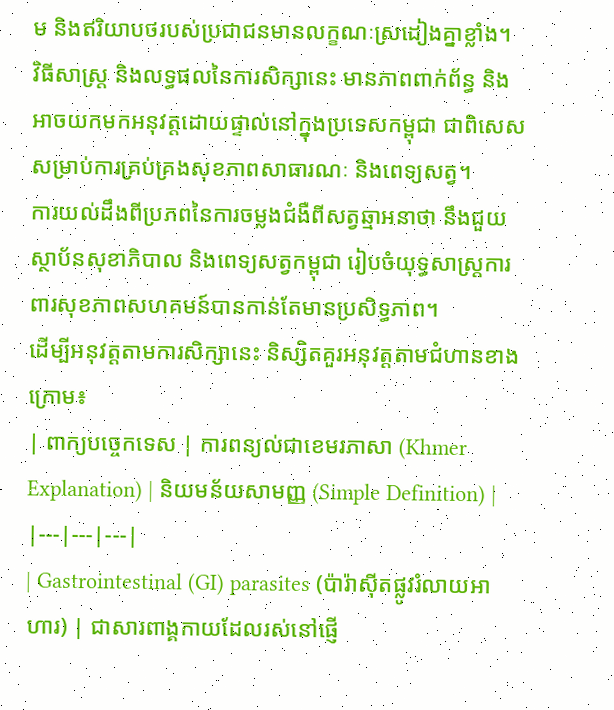ម និងឥរិយាបថរបស់ប្រជាជនមានលក្ខណៈស្រដៀងគ្នាខ្លាំង។
វិធីសាស្ត្រ និងលទ្ធផលនៃការសិក្សានេះ មានភាពពាក់ព័ន្ធ និងអាចយកមកអនុវត្តដោយផ្ទាល់នៅក្នុងប្រទេសកម្ពុជា ជាពិសេសសម្រាប់ការគ្រប់គ្រងសុខភាពសាធារណៈ និងពេទ្យសត្វ។
ការយល់ដឹងពីប្រភពនៃការចម្លងជំងឺពីសត្វឆ្មាអនាថា នឹងជួយស្ថាប័នសុខាភិបាល និងពេទ្យសត្វកម្ពុជា រៀបចំយុទ្ធសាស្ត្រការពារសុខភាពសហគមន៍បានកាន់តែមានប្រសិទ្ធភាព។
ដើម្បីអនុវត្តតាមការសិក្សានេះ និស្សិតគួរអនុវត្តតាមជំហានខាងក្រោម៖
| ពាក្យបច្ចេកទេស | ការពន្យល់ជាខេមរភាសា (Khmer Explanation) | និយមន័យសាមញ្ញ (Simple Definition) |
|---|---|---|
| Gastrointestinal (GI) parasites (ប៉ារ៉ាស៊ីតផ្លូវរំលាយអាហារ) | ជាសារពាង្គកាយដែលរស់នៅផ្ញើ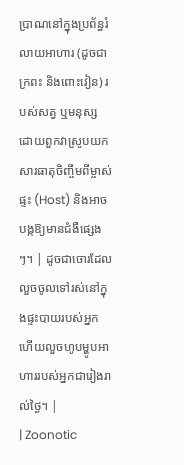ប្រាណនៅក្នុងប្រព័ន្ធរំលាយអាហារ (ដូចជាក្រពះ និងពោះវៀន) របស់សត្វ ឬមនុស្ស ដោយពួកវាស្រូបយកសារធាតុចិញ្ចឹមពីម្ចាស់ផ្ទះ (Host) និងអាចបង្កឱ្យមានជំងឺផ្សេងៗ។ | ដូចជាចោរដែលលួចចូលទៅរស់នៅក្នុងផ្ទះបាយរបស់អ្នក ហើយលួចហូបម្ហូបអាហាររបស់អ្នកជារៀងរាល់ថ្ងៃ។ |
| Zoonotic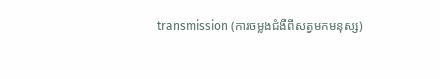transmission (ការចម្លងជំងឺពីសត្វមកមនុស្ស)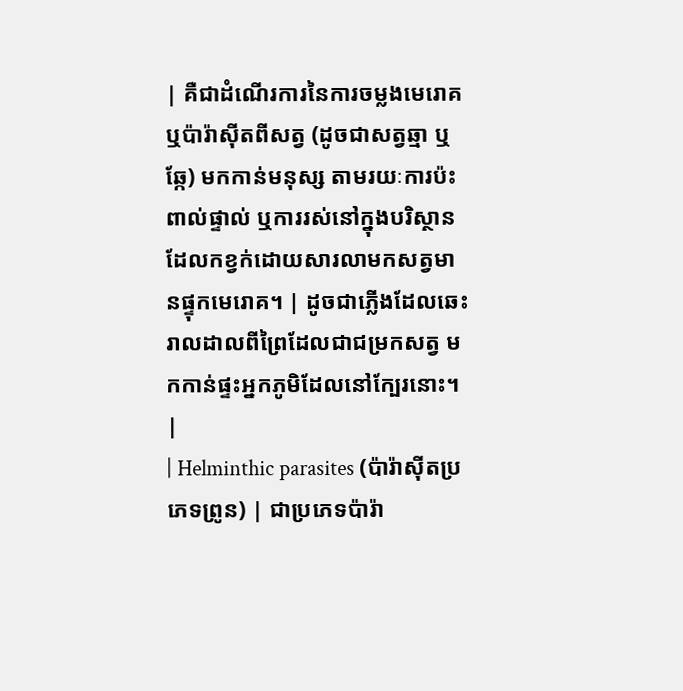| គឺជាដំណើរការនៃការចម្លងមេរោគ ឬប៉ារ៉ាស៊ីតពីសត្វ (ដូចជាសត្វឆ្មា ឬឆ្កែ) មកកាន់មនុស្ស តាមរយៈការប៉ះពាល់ផ្ទាល់ ឬការរស់នៅក្នុងបរិស្ថានដែលកខ្វក់ដោយសារលាមកសត្វមានផ្ទុកមេរោគ។ | ដូចជាភ្លើងដែលឆេះរាលដាលពីព្រៃដែលជាជម្រកសត្វ មកកាន់ផ្ទះអ្នកភូមិដែលនៅក្បែរនោះ។ |
| Helminthic parasites (ប៉ារ៉ាស៊ីតប្រភេទព្រូន) | ជាប្រភេទប៉ារ៉ា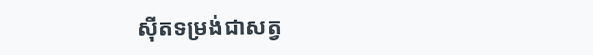ស៊ីតទម្រង់ជាសត្វ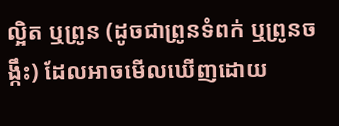ល្អិត ឬព្រូន (ដូចជាព្រូនទំពក់ ឬព្រូនចង្កឹះ) ដែលអាចមើលឃើញដោយ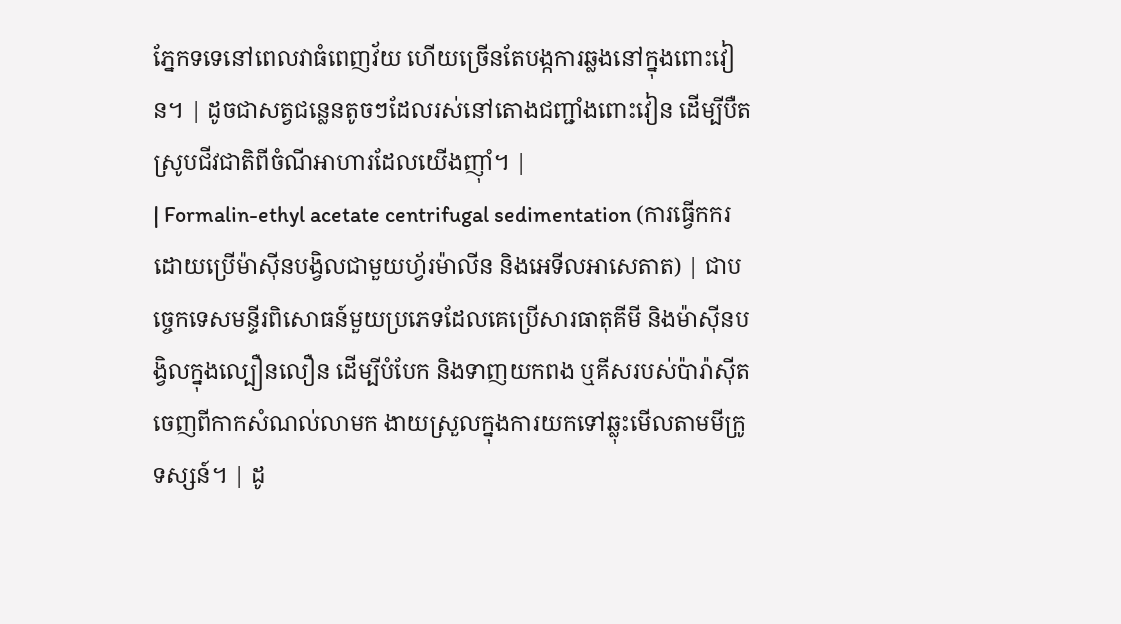ភ្នែកទទេនៅពេលវាធំពេញវ័យ ហើយច្រើនតែបង្កការឆ្លងនៅក្នុងពោះវៀន។ | ដូចជាសត្វជន្លេនតូចៗដែលរស់នៅតោងជញ្ជាំងពោះវៀន ដើម្បីបឺតស្រូបជីវជាតិពីចំណីអាហារដែលយើងញ៉ាំ។ |
| Formalin-ethyl acetate centrifugal sedimentation (ការធ្វើកករដោយប្រើម៉ាស៊ីនបង្វិលជាមួយហ្វ័រម៉ាលីន និងអេទីលអាសេតាត) | ជាបច្ចេកទេសមន្ទីរពិសោធន៍មួយប្រភេទដែលគេប្រើសារធាតុគីមី និងម៉ាស៊ីនបង្វិលក្នុងល្បឿនលឿន ដើម្បីបំបែក និងទាញយកពង ឬគីសរបស់ប៉ារ៉ាស៊ីតចេញពីកាកសំណល់លាមក ងាយស្រួលក្នុងការយកទៅឆ្លុះមើលតាមមីក្រូទស្សន៍។ | ដូ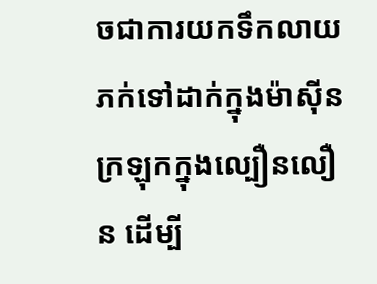ចជាការយកទឹកលាយភក់ទៅដាក់ក្នុងម៉ាស៊ីនក្រឡុកក្នុងល្បឿនលឿន ដើម្បី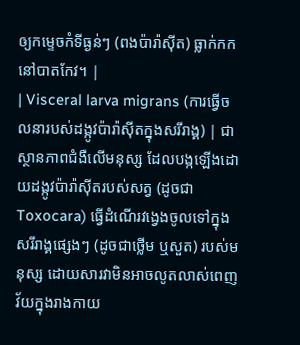ឲ្យកម្ទេចកំទីធ្ងន់ៗ (ពងប៉ារ៉ាស៊ីត) ធ្លាក់កកនៅបាតកែវ។ |
| Visceral larva migrans (ការធ្វើចលនារបស់ដង្កូវប៉ារ៉ាស៊ីតក្នុងសរីរាង្គ) | ជាស្ថានភាពជំងឺលើមនុស្ស ដែលបង្កឡើងដោយដង្កូវប៉ារ៉ាស៊ីតរបស់សត្វ (ដូចជា Toxocara) ធ្វើដំណើរវង្វេងចូលទៅក្នុងសរីរាង្គផ្សេងៗ (ដូចជាថ្លើម ឬសួត) របស់មនុស្ស ដោយសារវាមិនអាចលូតលាស់ពេញវ័យក្នុងរាងកាយ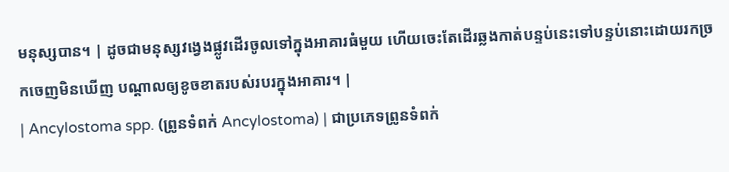មនុស្សបាន។ | ដូចជាមនុស្សវង្វេងផ្លូវដើរចូលទៅក្នុងអាគារធំមួយ ហើយចេះតែដើរឆ្លងកាត់បន្ទប់នេះទៅបន្ទប់នោះដោយរកច្រកចេញមិនឃើញ បណ្តាលឲ្យខូចខាតរបស់របរក្នុងអាគារ។ |
| Ancylostoma spp. (ព្រូនទំពក់ Ancylostoma) | ជាប្រភេទព្រូនទំពក់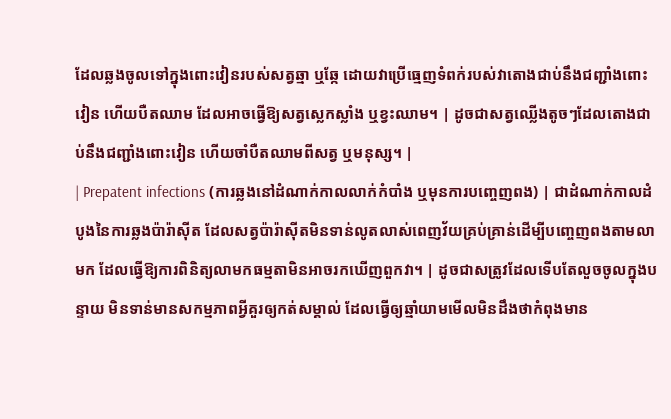ដែលឆ្លងចូលទៅក្នុងពោះវៀនរបស់សត្វឆ្មា ឬឆ្កែ ដោយវាប្រើធ្មេញទំពក់របស់វាតោងជាប់នឹងជញ្ជាំងពោះវៀន ហើយបឺតឈាម ដែលអាចធ្វើឱ្យសត្វស្លេកស្លាំង ឬខ្វះឈាម។ | ដូចជាសត្វឈ្លើងតូចៗដែលតោងជាប់នឹងជញ្ជាំងពោះវៀន ហើយចាំបឺតឈាមពីសត្វ ឬមនុស្ស។ |
| Prepatent infections (ការឆ្លងនៅដំណាក់កាលលាក់កំបាំង ឬមុនការបញ្ចេញពង) | ជាដំណាក់កាលដំបូងនៃការឆ្លងប៉ារ៉ាស៊ីត ដែលសត្វប៉ារ៉ាស៊ីតមិនទាន់លូតលាស់ពេញវ័យគ្រប់គ្រាន់ដើម្បីបញ្ចេញពងតាមលាមក ដែលធ្វើឱ្យការពិនិត្យលាមកធម្មតាមិនអាចរកឃើញពួកវា។ | ដូចជាសត្រូវដែលទើបតែលួចចូលក្នុងបន្ទាយ មិនទាន់មានសកម្មភាពអ្វីគួរឲ្យកត់សម្គាល់ ដែលធ្វើឲ្យឆ្មាំយាមមើលមិនដឹងថាកំពុងមាន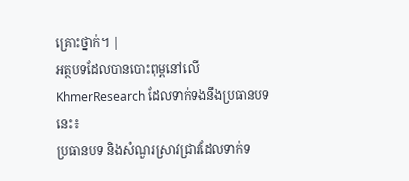គ្រោះថ្នាក់។ |
អត្ថបទដែលបានបោះពុម្ពនៅលើ KhmerResearch ដែលទាក់ទងនឹងប្រធានបទនេះ៖
ប្រធានបទ និងសំណួរស្រាវជ្រាវដែលទាក់ទ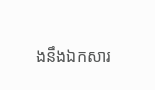ងនឹងឯកសារ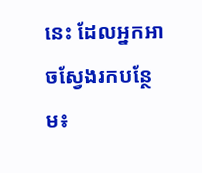នេះ ដែលអ្នកអាចស្វែងរកបន្ថែម៖